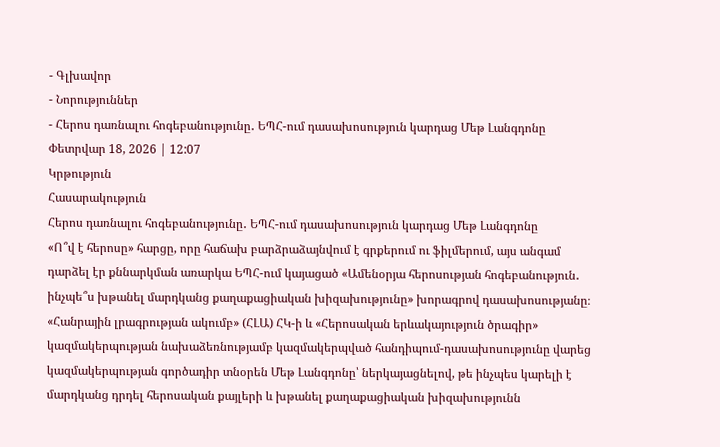- Գլխավոր
- Նորություններ
- Հերոս դառնալու հոգեբանությունը․ ԵՊՀ-ում դասախոսություն կարդաց Մեթ Լանգդոնը
Փետրվար 18, 2026 | 12:07
Կրթություն
Հասարակություն
Հերոս դառնալու հոգեբանությունը․ ԵՊՀ-ում դասախոսություն կարդաց Մեթ Լանգդոնը
«Ո՞վ է հերոսը» հարցը, որը հաճախ բարձրաձայնվում է գրքերում ու ֆիլմերում, այս անգամ դարձել էր քննարկման առարկա ԵՊՀ-ում կայացած «Ամենօրյա հերոսության հոգեբանություն․ ինչպե՞ս խթանել մարդկանց քաղաքացիական խիզախությունը» խորագրով դասախոսությանը։ «Հանրային լրագրության ակումբ» (ՀԼԱ) ՀԿ-ի և «Հերոսական երևակայություն ծրագիր» կազմակերպության նախաձեռնությամբ կազմակերպված հանդիպում-դասախոսությունը վարեց կազմակերպության գործադիր տնօրեն Մեթ Լանգդոնը՝ ներկայացնելով, թե ինչպես կարելի է մարդկանց դրդել հերոսական քայլերի և խթանել քաղաքացիական խիզախությունն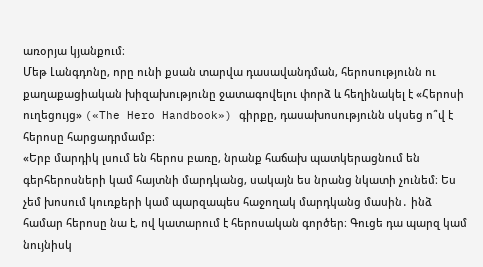առօրյա կյանքում։
Մեթ Լանգդոնը, որը ունի քսան տարվա դասավանդման, հերոսությունն ու քաղաքացիական խիզախությունը ջատագովելու փորձ և հեղինակել է «Հերոսի ուղեցույց» («The Hero Handbook») գիրքը, դասախոսությունն սկսեց ո՞վ է հերոսը հարցադրմամբ։
«Երբ մարդիկ լսում են հերոս բառը, նրանք հաճախ պատկերացնում են գերհերոսների կամ հայտնի մարդկանց, սակայն ես նրանց նկատի չունեմ։ Ես չեմ խոսում կուռքերի կամ պարզապես հաջողակ մարդկանց մասին․ ինձ համար հերոսը նա է, ով կատարում է հերոսական գործեր։ Գուցե դա պարզ կամ նույնիսկ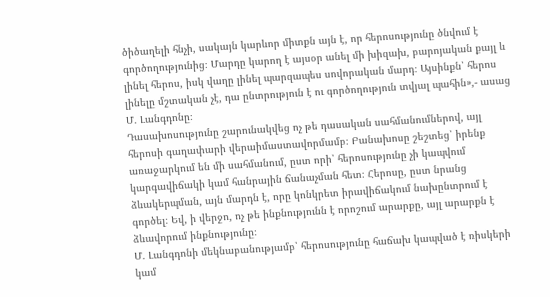ծիծաղելի հնչի, սակայն կարևոր միտքն այն է, որ հերոսությունը ծնվում է գործողությունից։ Մարդը կարող է այսօր անել մի խիզախ, բարոյական քայլ և լինել հերոս, իսկ վաղը լինել պարզապես սովորական մարդ։ Այսինքն՝ հերոս լինելը մշտական չէ, դա ընտրություն է ու գործողություն տվյալ պահին»,- ասաց Մ․ Լանգդոնը։
Դասախոսությունը շարունակվեց ոչ թե դասական սահմանումներով, այլ հերոսի գաղափարի վերաիմաստավորմամբ։ Բանախոսը շեշտեց՝ իրենք առաջարկում են մի սահմանում, ըստ որի՝ հերոսությունը չի կապվում կարգավիճակի կամ հանրային ճանաչման հետ։ Հերոսը, ըստ նրանց ձևակերպման, այն մարդն է, որը կոնկրետ իրավիճակում նախընտրում է գործել։ Եվ, ի վերջո, ոչ թե ինքնությունն է որոշում արարքը, այլ արարքն է ձևավորում ինքնությունը։
Մ․ Լանգդոնի մեկնաբանությամբ՝ հերոսությունը հաճախ կապված է ռիսկերի կամ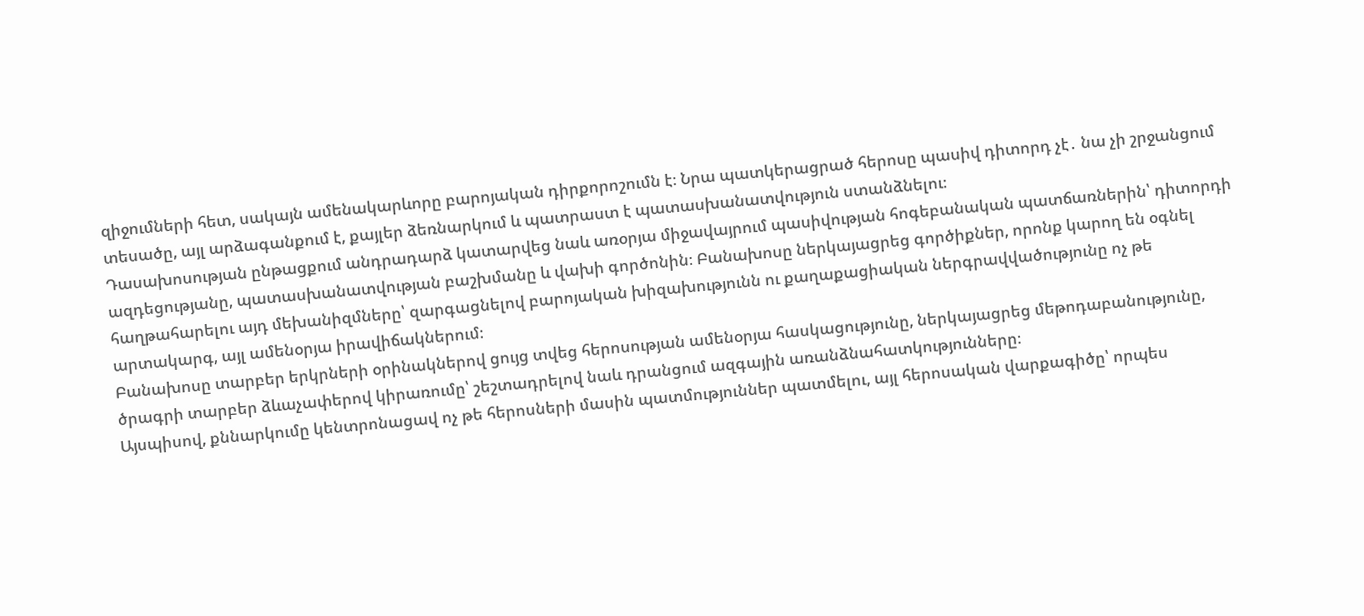զիջումների հետ, սակայն ամենակարևորը բարոյական դիրքորոշումն է։ Նրա պատկերացրած հերոսը պասիվ դիտորդ չէ․ նա չի շրջանցում տեսածը, այլ արձագանքում է, քայլեր ձեռնարկում և պատրաստ է պատասխանատվություն ստանձնելու։
Դասախոսության ընթացքում անդրադարձ կատարվեց նաև առօրյա միջավայրում պասիվության հոգեբանական պատճառներին՝ դիտորդի ազդեցությանը, պատասխանատվության բաշխմանը և վախի գործոնին։ Բանախոսը ներկայացրեց գործիքներ, որոնք կարող են օգնել հաղթահարելու այդ մեխանիզմները՝ զարգացնելով բարոյական խիզախությունն ու քաղաքացիական ներգրավվածությունը ոչ թե արտակարգ, այլ ամենօրյա իրավիճակներում։
Բանախոսը տարբեր երկրների օրինակներով ցույց տվեց հերոսության ամենօրյա հասկացությունը, ներկայացրեց մեթոդաբանությունը, ծրագրի տարբեր ձևաչափերով կիրառումը՝ շեշտադրելով նաև դրանցում ազգային առանձնահատկությունները։
Այսպիսով, քննարկումը կենտրոնացավ ոչ թե հերոսների մասին պատմություններ պատմելու, այլ հերոսական վարքագիծը՝ որպես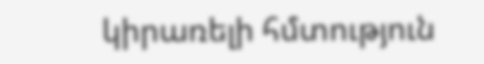կիրառելի հմտություն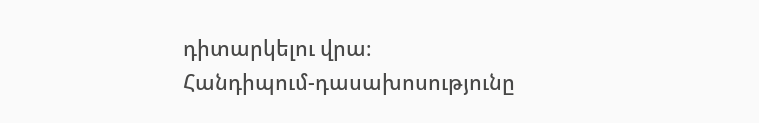դիտարկելու վրա։
Հանդիպում-դասախոսությունը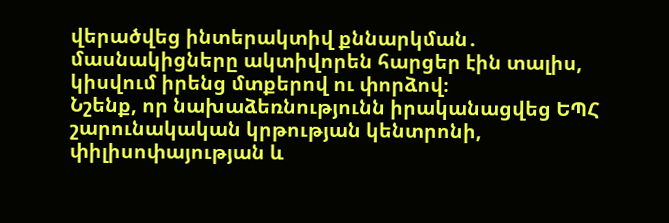վերածվեց ինտերակտիվ քննարկման․ մասնակիցները ակտիվորեն հարցեր էին տալիս, կիսվում իրենց մտքերով ու փորձով։
Նշենք, որ նախաձեռնությունն իրականացվեց ԵՊՀ շարունակական կրթության կենտրոնի, փիլիսոփայության և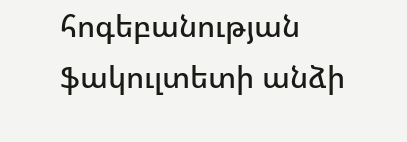հոգեբանության ֆակուլտետի անձի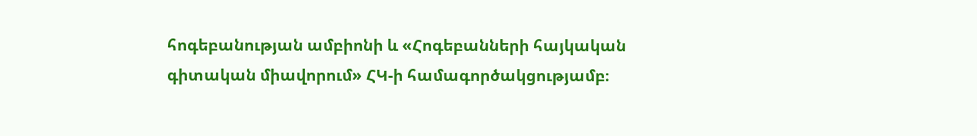հոգեբանության ամբիոնի և «Հոգեբանների հայկական գիտական միավորում» ՀԿ-ի համագործակցությամբ։